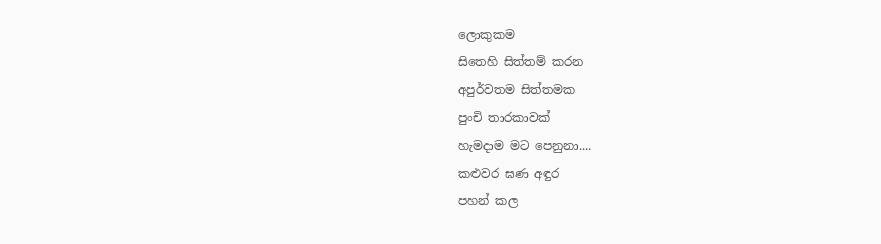ලොකුකම
සිතෙහි සිත්තම් කරන
අපුර්වතම සිත්තමක
පුංචි තාරකාවක්
හැමදාම මට පෙනුනා....
කළුවර ඝණ අඳුර
පහන් කල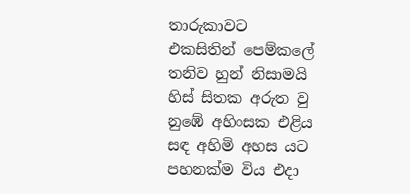තාරුකාවට
එකසිතින් පෙම්කලේ
තනිව හුන් නිසාමයි
හිස් සිතක අරුත වු
නුඹේ අහිංසක එළිය
සඳ අහිමි අහස යට
පහනක්ම විය එදා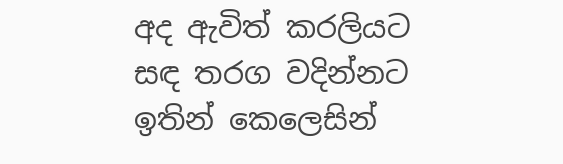අද ඇවිත් කරලියට
සඳ තරග වදින්නට
ඉතින් කෙලෙසින්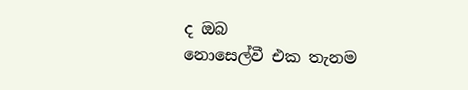ද ඔබ
නොසෙල්වී එක තැනම